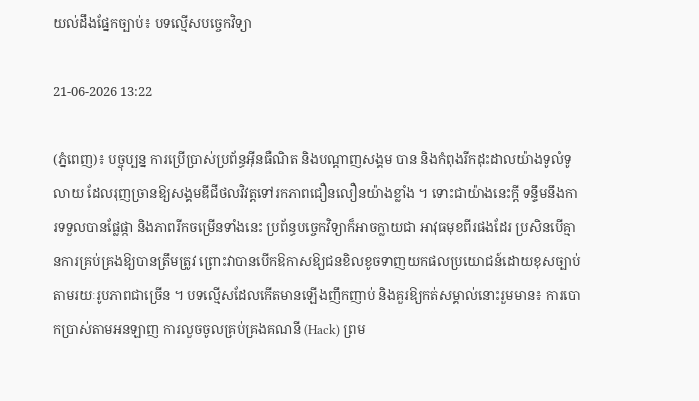យល់ដឹងផ្នែកច្បាប់៖ បទល្មើសបច្ចេកវិទ្យា

21-06-2026 13:22

(ភ្នំពេញ)៖ បច្ចុប្បន្ន ការប្រើប្រាស់ប្រព័ន្ធអ៊ីនធឺណិត និងបណ្តាញសង្គម បាន និងកំពុងរីកដុះដាលយ៉ាងទូលំទូលាយ ដែលរុញច្រានឱ្យសង្គមឌីជីថលវិវត្តទៅរកភាពជឿនលឿនយ៉ាងខ្លាំង ។ ទោះជាយ៉ាងនេះក្ដី ទន្ទឹមនឹងការទទួលបានផ្លែផ្កា និងភាពរីកចម្រើនទាំងនេះ ប្រព័ន្ធបច្ចេកវិទ្យាក៏អាចក្លាយជា អាវុធមុខពីរផងដែរ ប្រសិនបើគ្មានការគ្រប់គ្រងឱ្យបានត្រឹមត្រូវ ព្រោះវាបានបើកឱកាសឱ្យជនខិលខូចទាញយកផលប្រយោជន៍ដោយខុសច្បាប់តាមរយៈរូបភាពជាច្រើន ។ បទល្មើសដែលកើតមានឡើងញឹកញាប់ និងគួរឱ្យកត់សម្គាល់នោះរួមមាន៖ ការបោកប្រាស់តាមអនឡាញ ការលួចចូលគ្រប់គ្រងគណនី (Hack) ព្រម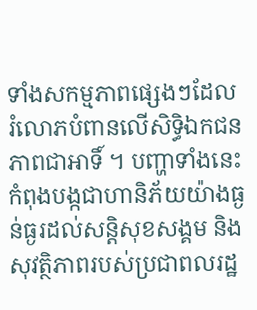ទាំងសកម្មភាពផ្សេងៗដែលរំលោភបំពានលើសិទ្ធិឯកជនភាពជាអាទិ៍ ។ បញ្ហាទាំងនេះ កំពុងបង្កជាហានិភ័យយ៉ាងធ្ងន់ធ្ងរដល់សន្តិសុខសង្គម និងសុវត្ថិភាពរបស់ប្រជាពលរដ្ឋ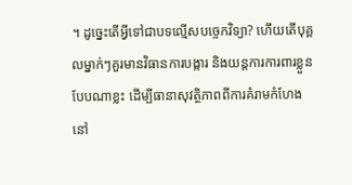។ ដូច្នេះតើអ្វីទៅជាបទល្មើសបច្ចេកវិទ្យា? ហើយតើបុគ្គលម្នាក់ៗគួរមានវិធានការបង្ការ និងយន្តការការពារខ្លួនបែបណាខ្លះ ដើម្បីធានាសុវត្ថិភាពពីការគំរាមកំហែងនៅ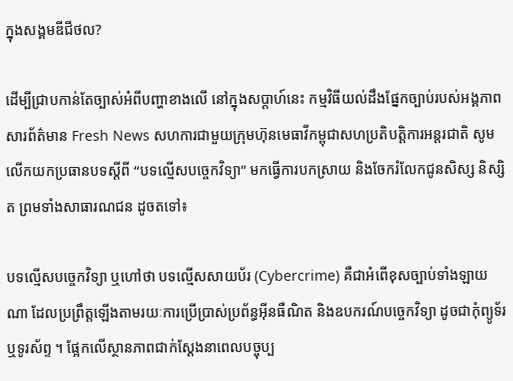ក្នុងសង្គមឌីជីថល?

ដើម្បីជ្រាបកាន់តែច្បាស់អំពីបញ្ហាខាងលើ នៅក្នុងសប្តាហ៍នេះ កម្មវិធីយល់ដឹងផ្នែកច្បាប់របស់អង្គភាពសារព័ត៌មាន Fresh News សហការជាមួយក្រុមហ៊ុនមេធាវីកម្ពុជាសហប្រតិបត្តិការអន្តរជាតិ សូមលើកយកប្រធានបទស្តីពី “បទល្មើសបច្ចេកវិទ្យា” មកធ្វើការបកស្រាយ និងចែករំលែកជូនសិស្ស និស្សិត ព្រមទាំងសាធារណជន ដូចតទៅ៖

បទល្មើសបច្ចេកវិទ្យា ឬហៅថា បទល្មើសសាយប័រ (Cybercrime) គឺជាអំពើខុសច្បាប់ទាំងឡាយណា ដែលប្រព្រឹត្តឡើងតាមរយៈការប្រើប្រាស់ប្រព័ន្ធអ៊ីនធឺណិត និងឧបករណ៍បច្ចេកវិទ្យា ដូចជាកុំព្យូទ័រ ឬទូរស័ព្ទ ។ ផ្អែកលើស្ថានភាពជាក់ស្តែងនាពេលបច្ចុប្ប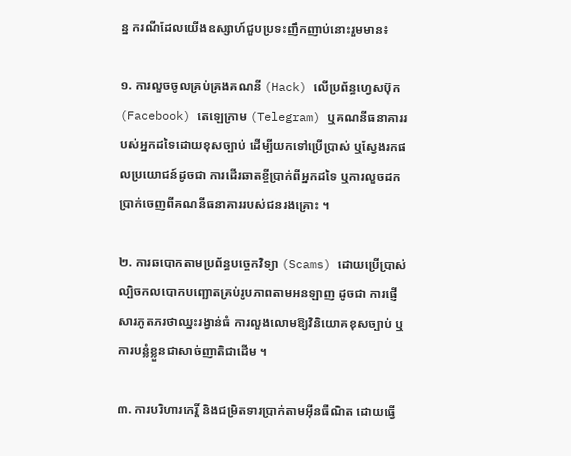ន្ន ករណីដែលយើងឧស្សាហ៍ជួបប្រទះញឹកញាប់នោះរួមមាន៖

១. ការលួចចូលគ្រប់គ្រងគណនី (Hack) លើប្រព័ន្ធហ្វេសប៊ុក (Facebook) តេឡេក្រាម (Telegram) ឬគណនីធនាគាររបស់អ្នកដទៃដោយខុសច្បាប់ ដើម្បីយកទៅប្រើប្រាស់ ឬស្វែងរកផលប្រយោជន៍ដូចជា ការដើរឆាតខ្ចីប្រាក់ពីអ្នកដទៃ ឬការលួចដកប្រាក់ចេញពីគណនីធនាគាររបស់ជនរងគ្រោះ ។

២. ការឆបោកតាមប្រព័ន្ធបច្ចេកវិទ្យា (Scams) ដោយប្រើប្រាស់ល្បិចកលបោកបញ្ឆោតគ្រប់រូបភាពតាមអនឡាញ ដូចជា ការផ្ញើសារភូតភរថាឈ្នះរង្វាន់ធំ ការលួងលោមឱ្យវិនិយោគខុសច្បាប់ ឬការបន្លំខ្លួនជាសាច់ញាតិជាដើម ។

៣. ការបរិហារកេរ្តិ៍ និងជម្រិតទារប្រាក់តាមអ៊ីនធឺណិត ដោយធ្វើ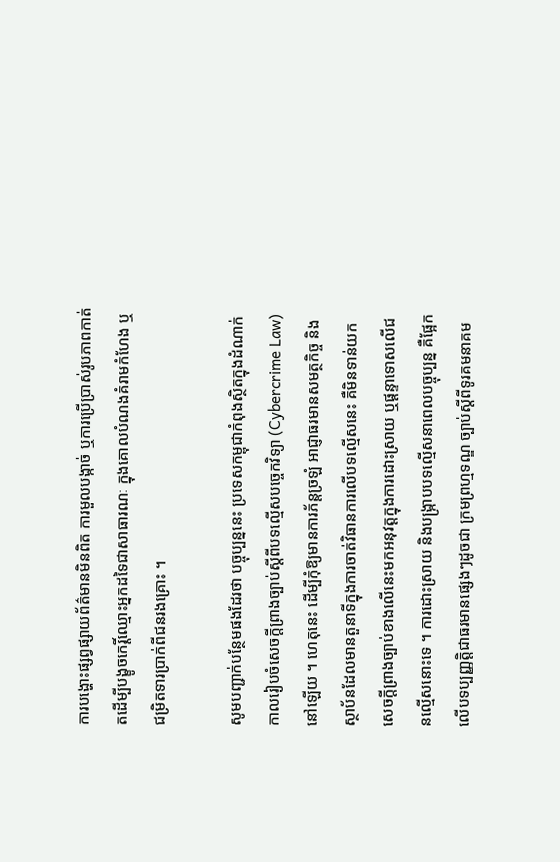ការបង្ហោះផ្សព្វផ្សាយព័ត៌មានមិនពិត ការមួលបង្កាច់ ឬការប្រើប្រាស់រូបភាពកាត់តដើម្បីបង្ខូចកេរ្តិ៍ឈ្មោះអ្នកដទៃជាសាធារណៈ ក្នុងគោលបំណងគំរាមកំហែង ឬជម្រិតទារប្រាក់ពីជនរងគ្រោះ ។

សូមបញ្ជាក់បន្ថែមផងដែរថា បច្ចុប្បន្ននេះ ប្រទេសកម្ពុជាកំពុងស្ថិតក្នុងដំណាក់កាលរៀបចំសេចក្តីព្រាងច្បាប់ស្តីពីបទល្មើសបច្ចេកវិទ្យា (Cybercrime Law) នៅឡើយ ។ ហេតុនេះ ដើម្បីកុំឱ្យមានការភ័ន្តច្រឡំ អាជ្ញាធរមានសមត្ថកិច្ច និងស្ថាប័នដែលមានតួនាទីក្នុងការចាត់វិធានការលើបទល្មើសនេះ គឺមិនទាន់យកសេចក្តីព្រាងច្បាប់ខាងលើនេះមកអនុវត្តក្នុងការដោះស្រាយ ឬផ្ដន្ទាទោសលើជនល្មើសនោះទេ ។ ការដោះស្រាយ និងបង្ក្រាបបទល្មើសនាពេលបច្ចុប្បន្ន គឺផ្អែកលើបទប្បញ្ញត្តិជាធរមានផ្សេងៗដូចជា ក្រមព្រហ្មទណ្ឌ ច្បាប់ស្តីពីទូរគមនាគម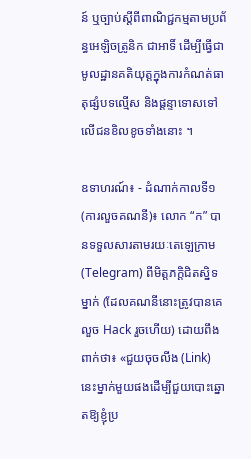ន៍ ឬច្បាប់ស្តីពីពាណិជ្ជកម្មតាមប្រព័ន្ធអេឡិចត្រូនិក ជាអាទិ៍ ដើម្បីធ្វើជាមូលដ្ឋានគតិយុត្តក្នុងការកំណត់ធាតុផ្សំបទល្មើស និងផ្តន្ទាទោសទៅលើជនខិលខូចទាំងនោះ ។

ឧទាហរណ៍៖ - ដំណាក់កាលទី១ (ការលួចគណនី)៖ លោក “ក” បានទទួលសារតាមរយៈតេឡេក្រាម (Telegram) ពីមិត្តភក្តិជិតស្និទម្នាក់ (ដែលគណនីនោះត្រូវបានគេលួច Hack រួចហើយ) ដោយពឹងពាក់ថា៖ «ជួយចុចលីង (Link) នេះម្នាក់មួយផងដើម្បីជួយបោះឆ្នោតឱ្យខ្ញុំប្រ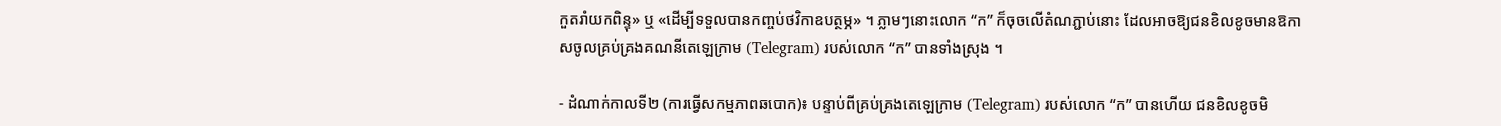កួតរាំយកពិន្ទុ» ឬ «ដើម្បីទទួលបានកញ្ចប់ថវិកាឧបត្ថម្ភ» ។ ភ្លាមៗនោះលោក “ក” ក៏ចុចលើតំណភ្ជាប់នោះ ដែលអាចឱ្យជនខិលខូចមានឱកាសចូលគ្រប់គ្រងគណនីតេឡេក្រាម (Telegram) របស់លោក “ក” បានទាំងស្រុង ។

- ដំណាក់កាលទី២ (ការធ្វើសកម្មភាពឆបោក)៖ បន្ទាប់ពីគ្រប់គ្រងតេឡេក្រាម (Telegram) របស់លោក “ក” បានហើយ ជនខិលខូចមិ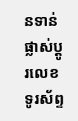នទាន់ផ្លាស់ប្តូរលេខទូរស័ព្ទ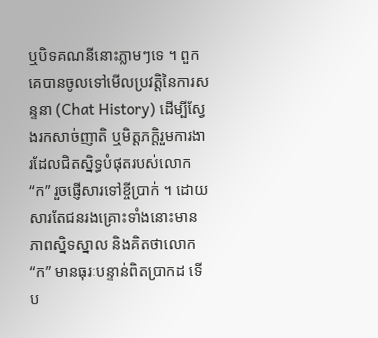ឬបិទគណនីនោះភ្លាមៗទេ ។ ពួកគេបានចូលទៅមើលប្រវត្តិនៃការសន្ទនា (Chat History) ដើម្បីស្វែងរកសាច់ញាតិ ឬមិត្តភក្តិរួមការងារដែលជិតស្និទ្ធបំផុតរបស់លោក “ក” រួចផ្ញើសារទៅខ្ចីប្រាក់ ។ ដោយសារតែជនរងគ្រោះទាំងនោះមានភាពស្និទស្នាល និងគិតថាលោក “ក” មានធុរៈបន្ទាន់ពិតប្រាកដ ទើប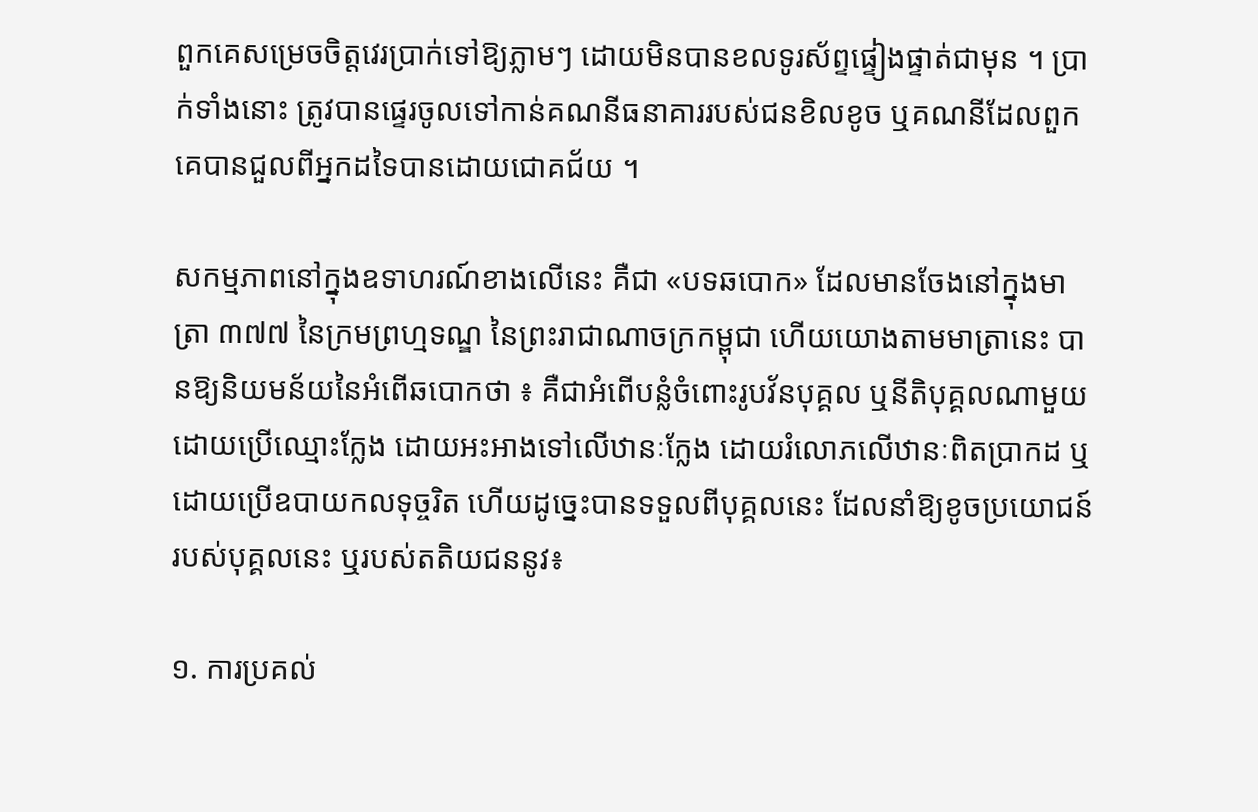ពួកគេសម្រេចចិត្តវេរប្រាក់ទៅឱ្យភ្លាមៗ ដោយមិនបានខលទូរស័ព្ទផ្ទៀងផ្ទាត់ជាមុន ។ ប្រាក់ទាំងនោះ ត្រូវបានផ្ទេរចូលទៅកាន់គណនីធនាគាររបស់ជនខិលខូច ឬគណនីដែលពួកគេបានជួលពីអ្នកដទៃបានដោយជោគជ័យ ។

សកម្មភាពនៅក្នុងឧទាហរណ៍ខាងលើនេះ គឺជា «បទឆបោក» ដែលមានចែងនៅក្នុងមាត្រា ៣៧៧ នៃក្រមព្រហ្មទណ្ឌ នៃព្រះរាជាណាចក្រកម្ពុជា ហើយយោងតាមមាត្រានេះ បានឱ្យនិយមន័យនៃអំពើឆបោកថា ៖ គឺជាអំពើបន្លំចំពោះរូបវ័នបុគ្គល ឬនីតិបុគ្គលណាមួយ ដោយប្រើឈ្មោះក្លែង ដោយអះអាងទៅលើឋានៈក្លែង ដោយរំលោភលើឋានៈពិតប្រាកដ ឬដោយប្រើឧបាយកលទុច្ចរិត ហើយដូច្នេះបានទទួលពីបុគ្គលនេះ ដែលនាំឱ្យខូចប្រយោជន៍របស់បុគ្គលនេះ ឬរបស់តតិយជននូវ៖

១. ការប្រគល់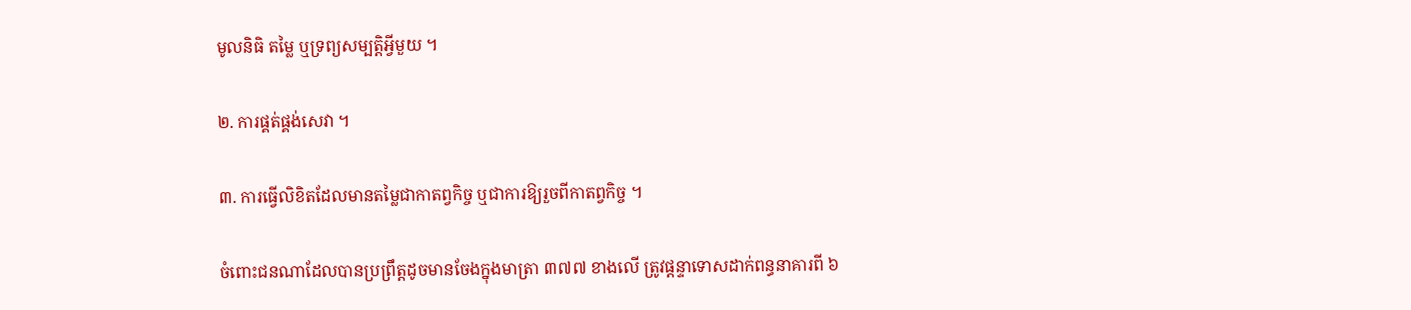មូលនិធិ តម្លៃ ឬទ្រព្យសម្បត្តិអ្វីមួយ ។

២. ការផ្គត់ផ្គង់សេវា ។

៣. ការធ្វើលិខិតដែលមានតម្លៃជាកាតព្វកិច្ច ឬជាការឱ្យរួចពីកាតព្វកិច្ច ។

ចំពោះជនណាដែលបានប្រព្រឹត្តដូចមានចែងក្នុងមាត្រា ៣៧៧ ខាងលើ ត្រូវផ្តន្ទាទោសដាក់ពន្ធនាគារពី ៦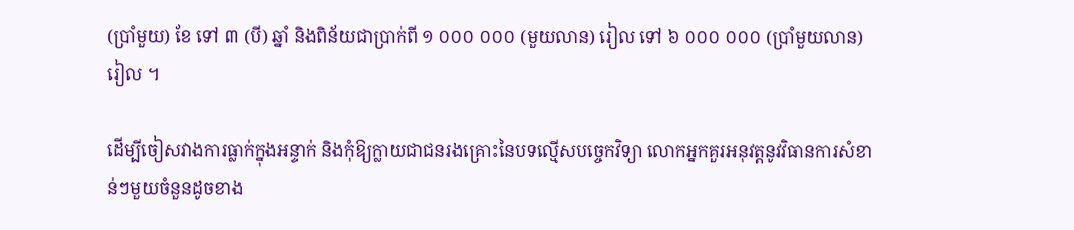(ប្រាំមួយ) ខែ ទៅ ៣ (បី) ឆ្នាំ និងពិន័យជាប្រាក់ពី ១ ០០០ ០០០ (មួយលាន) រៀល ទៅ ៦ ០០០ ០០០ (ប្រាំមួយលាន) រៀល ។

ដើម្បីចៀសវាងការធ្លាក់ក្នុងអន្ទាក់ និងកុំឱ្យក្លាយជាជនរងគ្រោះនៃបទល្មើសបច្ចេកវិទ្យា លោកអ្នកគួរអនុវត្តនូវវិធានការសំខាន់ៗមួយចំនួនដូចខាង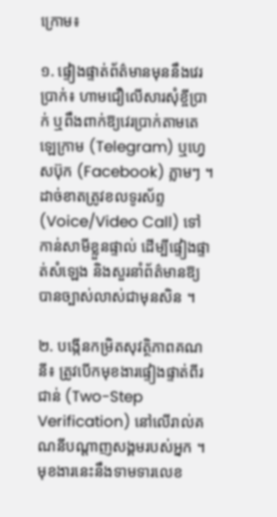ក្រោម៖

១. ផ្ទៀងផ្ទាត់ព័ត៌មានមុននឹងវេរប្រាក់៖ ហាមជឿលើសារសុំខ្ចីប្រាក់ ឬពឹងពាក់ឱ្យវេរប្រាក់តាមតេឡេក្រាម (Telegram) ឬហ្វេសប៊ុក (Facebook) ភ្លាមៗ ។ ដាច់ខាតត្រូវខលទូរស័ព្ទ (Voice/Video Call) ទៅកាន់សាមីខ្លួនផ្ទាល់ ដើម្បីផ្ទៀងផ្ទាត់សំឡេង និងសួរនាំព័ត៌មានឱ្យបានច្បាស់លាស់ជាមុនសិន ។

២. បង្កើនកម្រិតសុវត្ថិភាពគណនី៖ ត្រូវបើកមុខងារផ្ទៀងផ្ទាត់ពីរជាន់ (Two-Step Verification) នៅលើរាល់គណនីបណ្តាញសង្គមរបស់អ្នក ។ មុខងារនេះនឹងទាមទារលេខ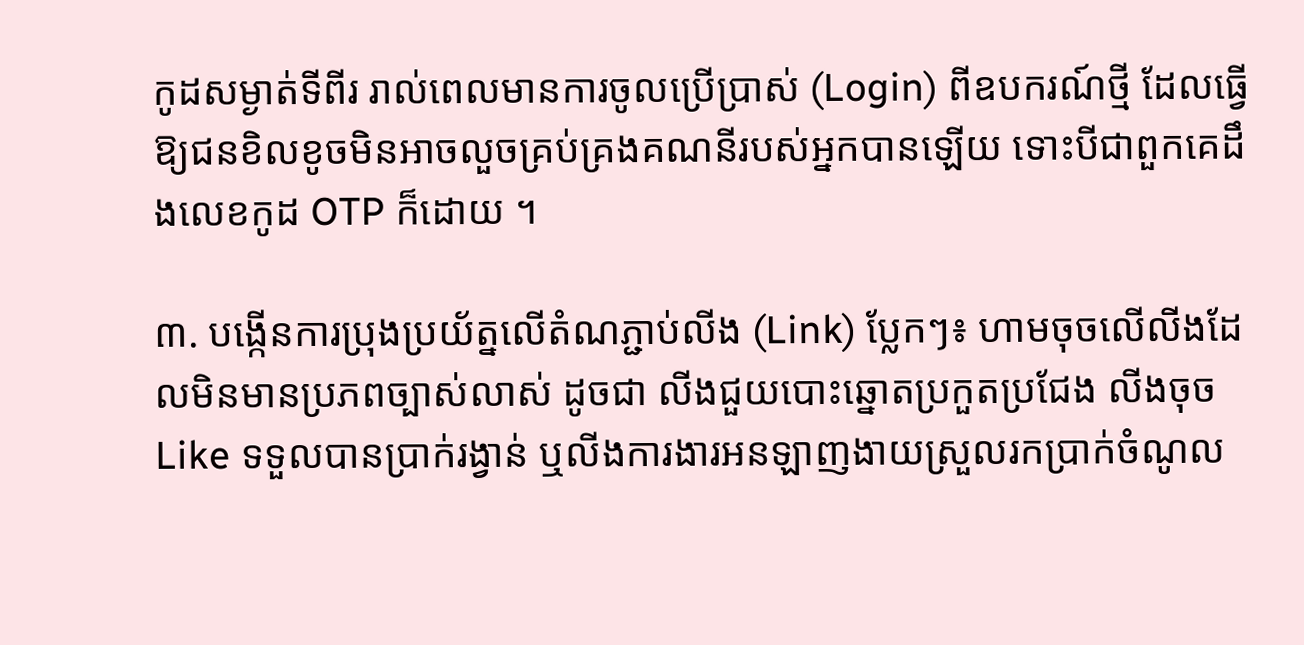កូដសម្ងាត់ទីពីរ រាល់ពេលមានការចូលប្រើប្រាស់ (Login) ពីឧបករណ៍ថ្មី ដែលធ្វើឱ្យជនខិលខូចមិនអាចលួចគ្រប់គ្រងគណនីរបស់អ្នកបានឡើយ ទោះបីជាពួកគេដឹងលេខកូដ OTP ក៏ដោយ ។

៣. បង្កើនការប្រុងប្រយ័ត្នលើតំណភ្ជាប់លីង (Link) ប្លែកៗ៖ ហាមចុចលើលីងដែលមិនមានប្រភពច្បាស់លាស់ ដូចជា លីងជួយបោះឆ្នោតប្រកួតប្រជែង លីងចុច Like ទទួលបានប្រាក់រង្វាន់ ឬលីងការងារអនឡាញងាយស្រួលរកប្រាក់ចំណូល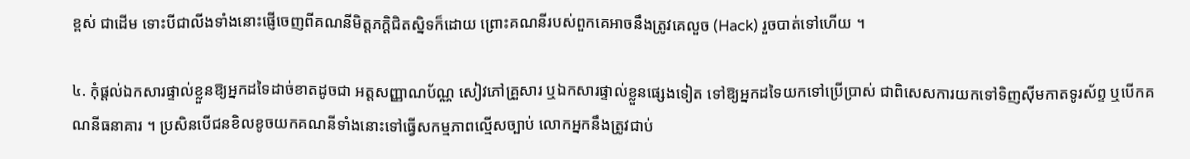ខ្ពស់ ជាដើម ទោះបីជាលីងទាំងនោះផ្ញើចេញពីគណនីមិត្តភក្តិជិតស្និទក៏ដោយ ព្រោះគណនីរបស់ពួកគេអាចនឹងត្រូវគេលួច (Hack) រួចបាត់ទៅហើយ ។

៤. កុំផ្តល់ឯកសារផ្ទាល់ខ្លួនឱ្យអ្នកដទៃដាច់ខាតដូចជា អត្តសញ្ញាណប័ណ្ណ សៀវភៅគ្រួសារ ឬឯកសារផ្ទាល់ខ្លួនផ្សេងទៀត ទៅឱ្យអ្នកដទៃយកទៅប្រើប្រាស់ ជាពិសេសការយកទៅទិញស៊ីមកាតទូរស័ព្ទ ឬបើកគណនីធនាគារ ។ ប្រសិនបើជនខិលខូចយកគណនីទាំងនោះទៅធ្វើសកម្មភាពល្មើសច្បាប់ លោកអ្នកនឹងត្រូវជាប់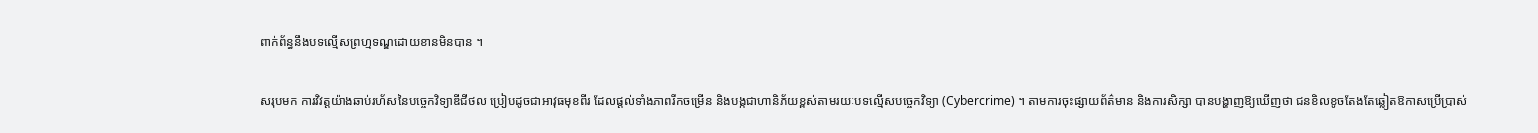ពាក់ព័ន្ធនឹងបទល្មើសព្រហ្មទណ្ឌដោយខានមិនបាន ។

សរុបមក ការវិវត្តយ៉ាងឆាប់រហ័សនៃបច្ចេកវិទ្យាឌីជីថល ប្រៀបដូចជាអាវុធមុខពីរ ដែលផ្តល់ទាំងភាពរីកចម្រើន និងបង្កជាហានិភ័យខ្ពស់តាមរយៈបទល្មើសបច្ចេកវិទ្យា (Cybercrime) ។ តាមការចុះផ្សាយព័ត៌មាន និងការសិក្សា បានបង្ហាញឱ្យឃើញថា ជនខិលខូចតែងតែឆ្លៀតឱកាសប្រើប្រាស់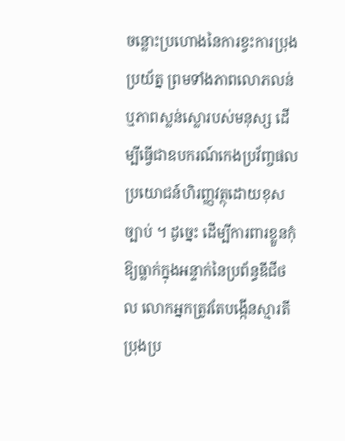ចន្លោះប្រហោងនៃការខ្វះការប្រុងប្រយ័ត្ន ព្រមទាំងភាពលោភលន់ ឬភាពស្លន់ស្លោរបស់មនុស្ស ដើម្បីធ្វើជាឧបករណ៍កេងប្រវ័ញ្ចផលប្រយោជន៍ហិរញ្ញវត្ថុដោយខុសច្បាប់ ។ ដូច្នេះ ដើម្បីការពារខ្លួនកុំឱ្យធ្លាក់ក្នុងអន្ទាក់នៃប្រព័ន្ធឌីជីថល លោកអ្នកត្រូវតែបង្កើនស្មារតីប្រុងប្រ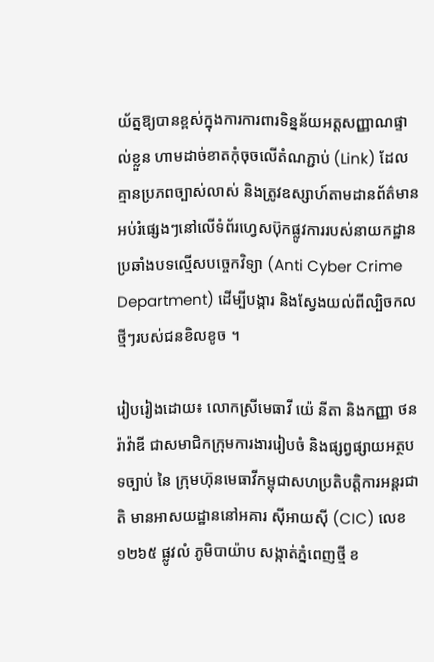យ័ត្នឱ្យបានខ្ពស់ក្នុងការការពារទិន្នន័យអត្តសញ្ញាណផ្ទាល់ខ្លួន ហាមដាច់ខាតកុំចុចលើតំណភ្ជាប់ (Link) ដែលគ្មានប្រភពច្បាស់លាស់ និងត្រូវឧស្សាហ៍តាមដានព័ត៌មានអប់រំផ្សេងៗនៅលើទំព័រហ្វេសប៊ុកផ្លូវការរបស់នាយកដ្ឋានប្រឆាំងបទល្មើសបច្ចេកវិទ្យា (Anti Cyber Crime Department) ដើម្បីបង្ការ និងស្វែងយល់ពីល្បិចកលថ្មីៗរបស់ជនខិលខូច ។

រៀបរៀងដោយ៖ លោកស្រីមេធាវី យ៉េ នីតា និងកញ្ញា ថន រ៉ាវ៉ាឌី ជាសមាជិកក្រុមការងាររៀបចំ និងផ្សព្វផ្សាយអត្ថបទច្បាប់ នៃ ក្រុមហ៊ុនមេធាវីកម្ពុជាសហប្រតិបត្តិការអន្តរជាតិ មានអាសយដ្ឋាននៅអគារ ស៊ីអាយស៊ី (CIC) លេខ ១២៦៥ ផ្លូវលំ ភូមិបាយ៉ាប សង្កាត់ភ្នំពេញថ្មី ខ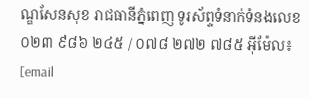ណ្ឌសែនសុខ រាជធានីភ្នំពេញ ទូរស័ព្ទទំនាក់ទំនងលេខ ០២៣ ៩៨៦ ២៤៥ / ០៧៨ ២៧២ ៧៨៥ អ៊ីម៉ែល៖ [email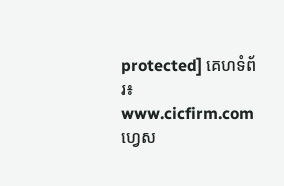protected] គេហទំព័រ៖ www.cicfirm.com ហ្វេស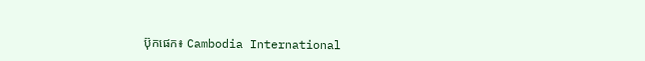ប៊ុកផេក៖ Cambodia International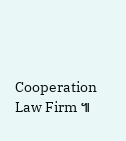Cooperation Law Firm ៕